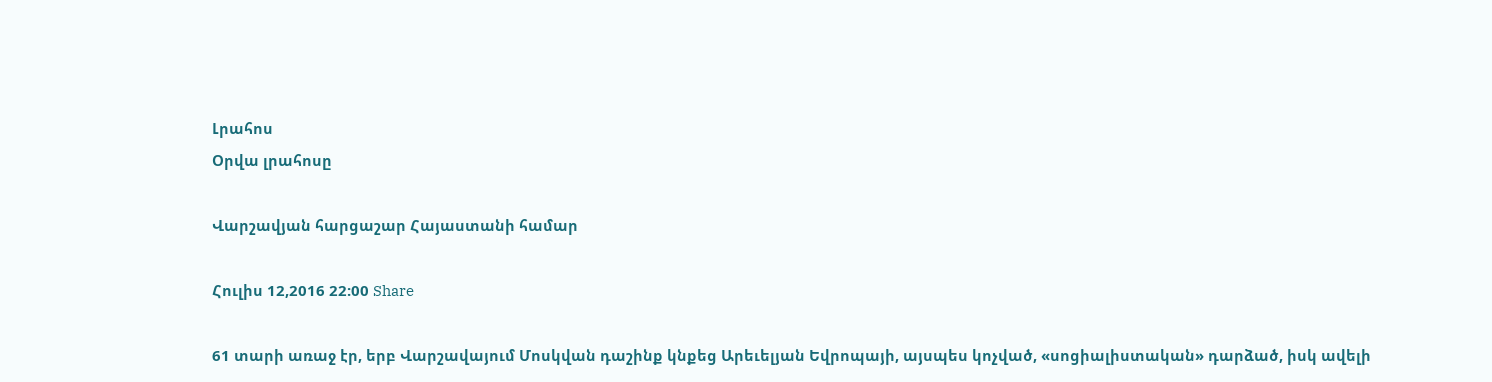Լրահոս
Օրվա լրահոսը

Վարշավյան հարցաշար Հայաստանի համար

Հուլիս 12,2016 22:00 Share

61 տարի առաջ էր, երբ Վարշավայում Մոսկվան դաշինք կնքեց Արեւելյան Եվրոպայի, այսպես կոչված, «սոցիալիստական» դարձած, իսկ ավելի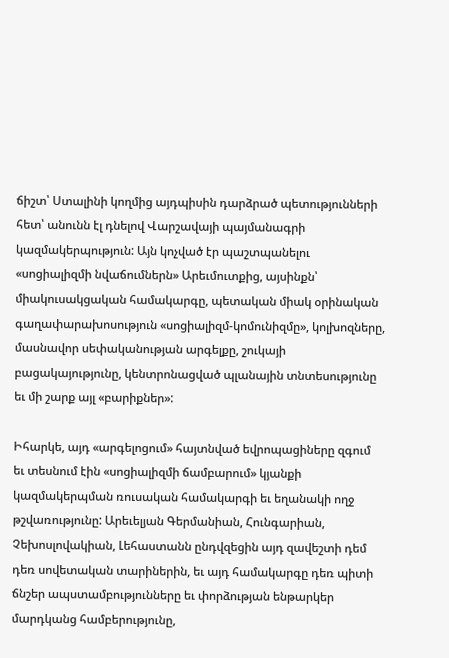ճիշտ՝ Ստալինի կողմից այդպիսին դարձրած պետությունների հետ՝ անունն էլ դնելով Վարշավայի պայմանագրի կազմակերպություն: Այն կոչված էր պաշտպանելու «սոցիալիզմի նվաճումներն» Արեւմուտքից, այսինքն՝ միակուսակցական համակարգը, պետական միակ օրինական գաղափարախոսություն «սոցիալիզմ-կոմունիզմը», կոլխոզները, մասնավոր սեփականության արգելքը, շուկայի բացակայությունը, կենտրոնացված պլանային տնտեսությունը եւ մի շարք այլ «բարիքներ»:

Իհարկե, այդ «արգելոցում» հայտնված եվրոպացիները զգում եւ տեսնում էին «սոցիալիզմի ճամբարում» կյանքի կազմակերպման ռուսական համակարգի եւ եղանակի ողջ թշվառությունը: Արեւելյան Գերմանիան, Հունգարիան, Չեխոսլովակիան, Լեհաստանն ընդվզեցին այդ զավեշտի դեմ դեռ սովետական տարիներին, եւ այդ համակարգը դեռ պիտի ճնշեր ապստամբությունները եւ փորձության ենթարկեր մարդկանց համբերությունը,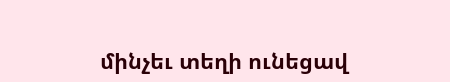մինչեւ տեղի ունեցավ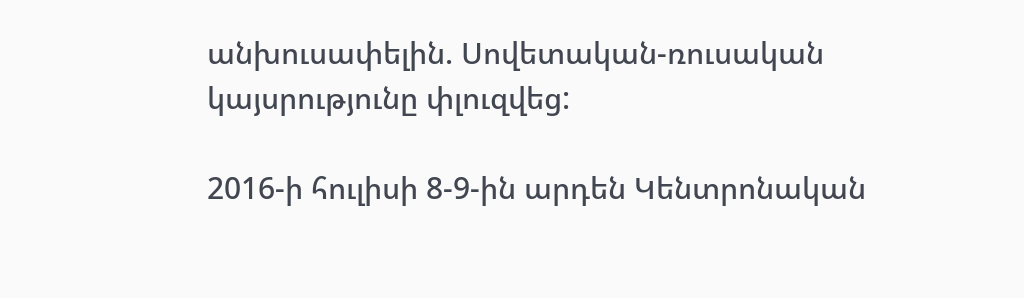անխուսափելին. Սովետական-ռուսական կայսրությունը փլուզվեց:

2016-ի հուլիսի 8-9-ին արդեն Կենտրոնական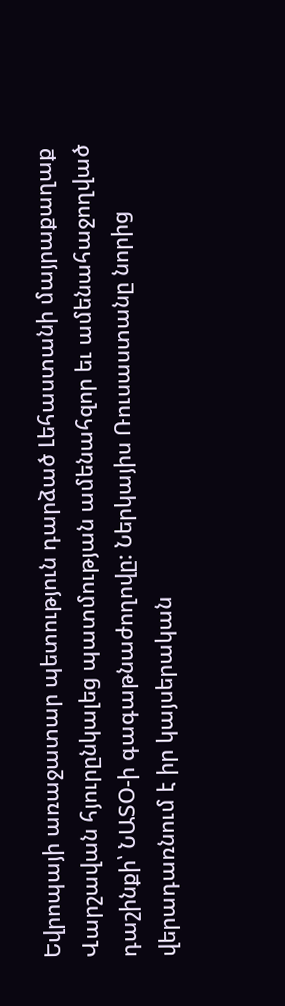Եվրոպայի առաջատար պետություն դարձած Լեհաստանի մայրաքաղաք Վարշավան հյուրընկալեց պատմության ամենահզոր եւ ամենահաջողված դաշինքի՝ ՆԱՏՕ-ի գագաթնաժողովը: Ներկայիս Ռուսաստանը նորից վերադառնում է իր կայսերական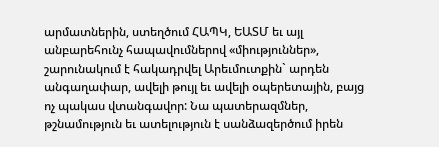արմատներին, ստեղծում ՀԱՊԿ, ԵԱՏՄ եւ այլ անբարեհունչ հապավումներով «միություններ», շարունակում է հակադրվել Արեւմուտքին` արդեն անգաղափար, ավելի թույլ եւ ավելի օպերետային, բայց ոչ պակաս վտանգավոր: Նա պատերազմներ, թշնամություն եւ ատելություն է սանձազերծում իրեն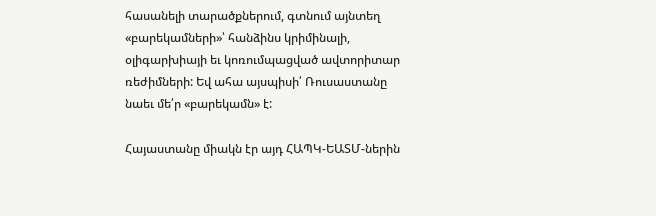հասանելի տարածքներում, գտնում այնտեղ «բարեկամների»՝ հանձինս կրիմինալի, օլիգարխիայի եւ կոռումպացված ավտորիտար ռեժիմների: Եվ ահա այսպիսի՛ Ռուսաստանը նաեւ մե՛ր «բարեկամն» է:

Հայաստանը միակն էր այդ ՀԱՊԿ-ԵԱՏՄ-ներին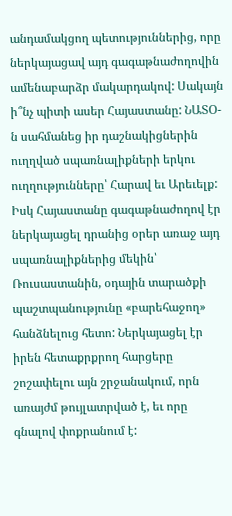անդամակցող պետություններից, որը ներկայացավ այդ գագաթնաժողովին ամենաբարձր մակարդակով: Սակայն ի՞նչ պիտի ասեր Հայաստանը: ՆԱՏՕ-ն սահմանեց իր դաշնակիցներին ուղղված սպառնալիքների երկու ուղղությունները՝ Հարավ եւ Արեւելք: Իսկ Հայաստանը գագաթնաժողով էր ներկայացել դրանից օրեր առաջ այդ սպառնալիքներից մեկին՝ Ռուսաստանին, օդային տարածքի պաշտպանությունը «բարեհաջող» հանձնելուց հետո: Ներկայացել էր իրեն հետաքրքրող հարցերը շոշափելու այն շրջանակում, որն առայժմ թույլատրված է, եւ որը գնալով փոքրանում է: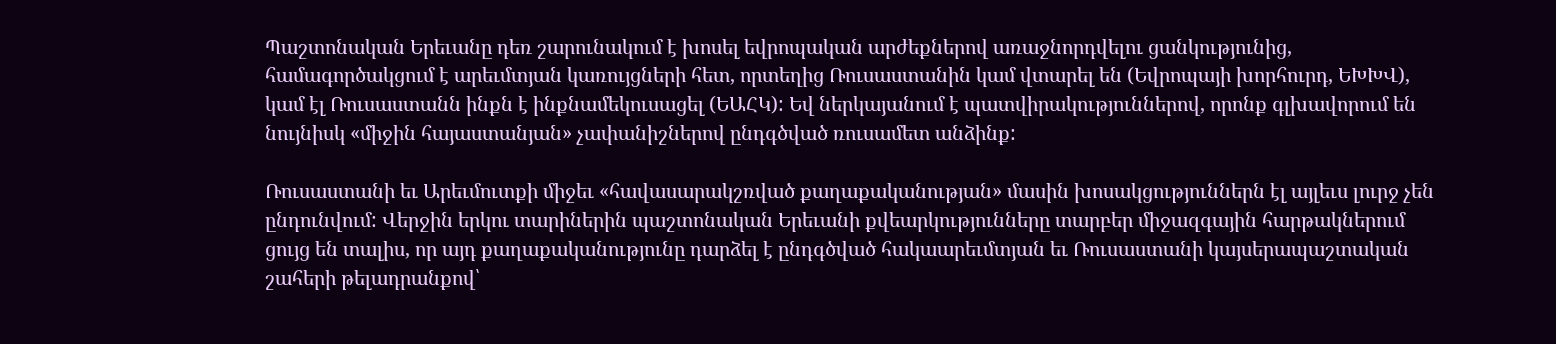Պաշտոնական Երեւանը դեռ շարունակում է խոսել եվրոպական արժեքներով առաջնորդվելու ցանկությունից, համագործակցում է արեւմտյան կառույցների հետ, որտեղից Ռուսաստանին կամ վտարել են (Եվրոպայի խորհուրդ, ԵԽԽՎ), կամ էլ Ռուսաստանն ինքն է ինքնամեկուսացել (ԵԱՀԿ): Եվ ներկայանում է պատվիրակություններով, որոնք գլխավորում են նույնիսկ «միջին հայաստանյան» չափանիշներով ընդգծված ռուսամետ անձինք:

Ռուսաստանի եւ Արեւմուտքի միջեւ «հավասարակշռված քաղաքականության» մասին խոսակցություններն էլ այլեւս լուրջ չեն ընդունվում: Վերջին երկու տարիներին պաշտոնական Երեւանի քվեարկությունները տարբեր միջազգային հարթակներում ցույց են տալիս, որ այդ քաղաքականությունը դարձել է ընդգծված հակաարեւմտյան եւ Ռուսաստանի կայսերապաշտական շահերի թելադրանքով՝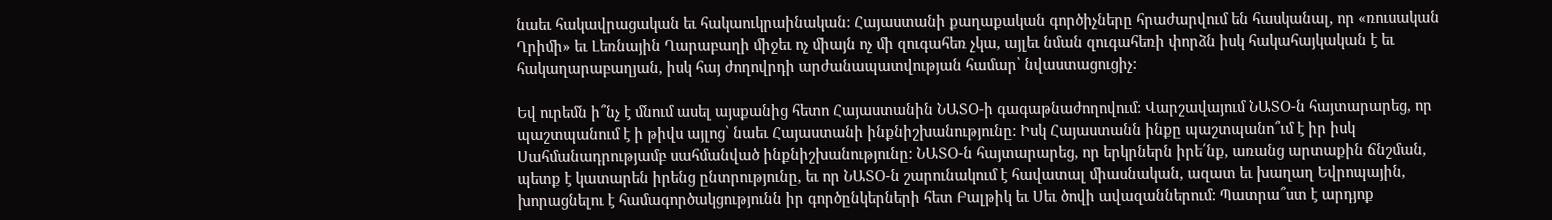նաեւ հակավրացական եւ հակաուկրաինական: Հայաստանի քաղաքական գործիչները հրաժարվում են հասկանալ, որ «ռուսական Ղրիմի» եւ Լեռնային Ղարաբաղի միջեւ ոչ միայն ոչ մի զուգահեռ չկա, այլեւ նման զուգահեռի փորձն իսկ հակահայկական է եւ հակաղարաբաղյան, իսկ հայ ժողովրդի արժանապատվության համար՝ նվաստացուցիչ:

Եվ ուրեմն ի՞նչ է մնում ասել այսքանից հետո Հայաստանին ՆԱՏՕ-ի գագաթնաժողովում: Վարշավայում ՆԱՏՕ-ն հայտարարեց, որ պաշտպանում է ի թիվս այլոց՝ նաեւ Հայաստանի ինքնիշխանությունը: Իսկ Հայաստանն ինքը պաշտպանո՞ւմ է իր իսկ Սահմանադրությամբ սահմանված ինքնիշխանությունը: ՆԱՏՕ-ն հայտարարեց, որ երկրներն իրե՛նք, առանց արտաքին ճնշման, պետք է կատարեն իրենց ընտրությունը, եւ որ ՆԱՏՕ-ն շարունակում է հավատալ միասնական, ազատ եւ խաղաղ Եվրոպային, խորացնելու է համագործակցությունն իր գործընկերների հետ Բալթիկ եւ Սեւ ծովի ավազաններում: Պատրա՞ստ է արդյոք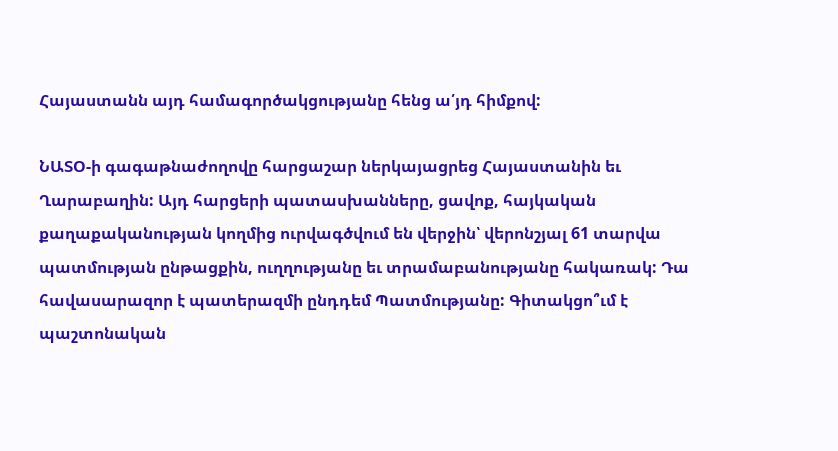Հայաստանն այդ համագործակցությանը հենց ա՛յդ հիմքով:

ՆԱՏՕ-ի գագաթնաժողովը հարցաշար ներկայացրեց Հայաստանին եւ Ղարաբաղին: Այդ հարցերի պատասխանները, ցավոք, հայկական քաղաքականության կողմից ուրվագծվում են վերջին՝ վերոնշյալ 61 տարվա պատմության ընթացքին, ուղղությանը եւ տրամաբանությանը հակառակ: Դա հավասարազոր է պատերազմի ընդդեմ Պատմությանը: Գիտակցո՞ւմ է պաշտոնական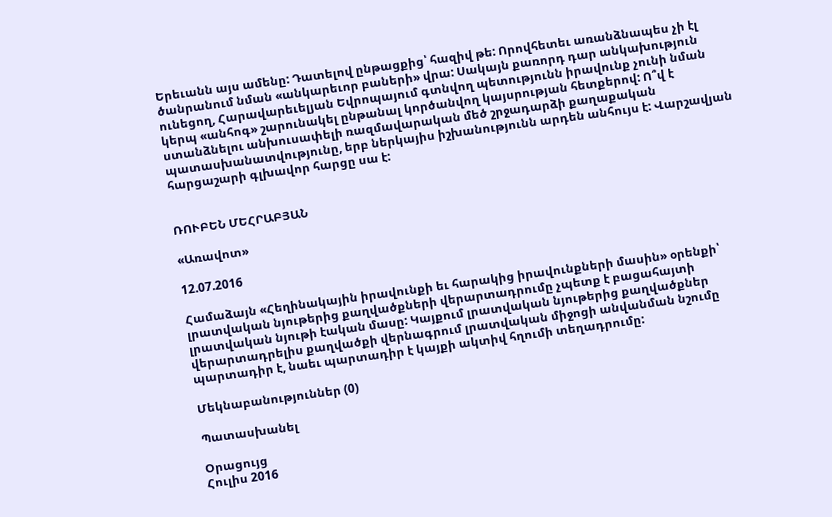Երեւանն այս ամենը: Դատելով ընթացքից՝ հազիվ թե: Որովհետեւ առանձնապես չի էլ ծանրանում նման «անկարեւոր բաների» վրա: Սակայն քառորդ դար անկախություն ունեցող, Հարավարեւելյան Եվրոպայում գտնվող պետությունն իրավունք չունի նման կերպ «անհոգ» շարունակել ընթանալ կործանվող կայսրության հետքերով: Ո՞վ է ստանձնելու անխուսափելի ռազմավարական մեծ շրջադարձի քաղաքական պատասխանատվությունը, երբ ներկայիս իշխանությունն արդեն անհույս է: Վարշավյան հարցաշարի գլխավոր հարցը սա է:


ՌՈՒԲԵՆ ՄԵՀՐԱԲՅԱՆ

«Առավոտ»

12.07.2016

Համաձայն «Հեղինակային իրավունքի եւ հարակից իրավունքների մասին» օրենքի՝ լրատվական նյութերից քաղվածքների վերարտադրումը չպետք է բացահայտի լրատվական նյութի էական մասը: Կայքում լրատվական նյութերից քաղվածքներ վերարտադրելիս քաղվածքի վերնագրում լրատվական միջոցի անվանման նշումը պարտադիր է, նաեւ պարտադիր է կայքի ակտիվ հղումի տեղադրումը:

Մեկնաբանություններ (0)

Պատասխանել

Օրացույց
Հուլիս 2016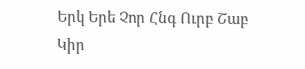Երկ Երե Չոր Հնգ Ուրբ Շաբ Կիր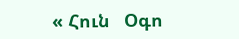« Հուն   Օգո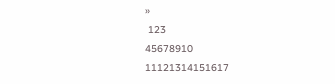»
 123
45678910
11121314151617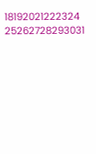18192021222324
25262728293031